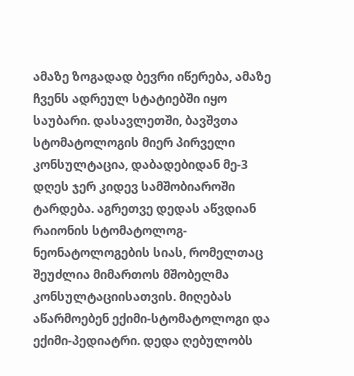ამაზე ზოგადად ბევრი იწერება, ამაზე ჩვენს ადრეულ სტატიებში იყო საუბარი. დასავლეთში, ბავშვთა სტომატოლოგის მიერ პირველი კონსულტაცია, დაბადებიდან მე-3 დღეს ჯერ კიდევ სამშობიაროში ტარდება. აგრეთვე დედას აწვდიან რაიონის სტომატოლოგ-ნეონატოლოგების სიას, რომელთაც შეუძლია მიმართოს მშობელმა კონსულტაციისათვის. მიღებას აწარმოებენ ექიმი-სტომატოლოგი და ექიმი-პედიატრი. დედა ღებულობს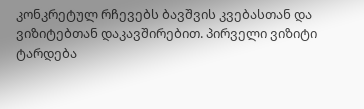კონკრეტულ რჩევებს ბავშვის კვებასთან და ვიზიტებთან დაკავშირებით. პირველი ვიზიტი ტარდება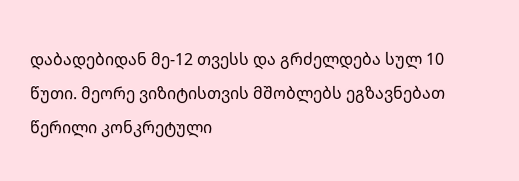დაბადებიდან მე-12 თვესს და გრძელდება სულ 10 წუთი. მეორე ვიზიტისთვის მშობლებს ეგზავნებათ წერილი კონკრეტული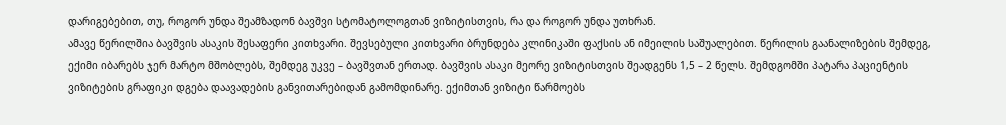დარიგებებით, თუ, როგორ უნდა შეამზადონ ბავშვი სტომატოლოგთან ვიზიტისთვის, რა და როგორ უნდა უთხრან.
ამავე წერილშია ბავშვის ასაკის შესაფერი კითხვარი. შევსებული კითხვარი ბრუნდება კლინიკაში ფაქსის ან იმეილის საშუალებით. წერილის გაანალიზების შემდეგ, ექიმი იბარებს ჯერ მარტო მშობლებს, შემდეგ უკვე – ბავშვთან ერთად. ბავშვის ასაკი მეორე ვიზიტისთვის შეადგენს 1,5 – 2 წელს. შემდგომში პატარა პაციენტის ვიზიტების გრაფიკი დგება დაავადების განვითარებიდან გამომდინარე. ექიმთან ვიზიტი წარმოებს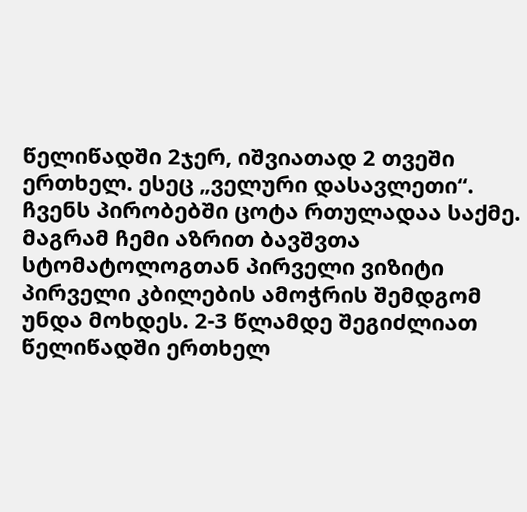წელიწადში 2ჯერ, იშვიათად 2 თვეში ერთხელ. ესეც „ველური დასავლეთი“. ჩვენს პირობებში ცოტა რთულადაა საქმე. მაგრამ ჩემი აზრით ბავშვთა სტომატოლოგთან პირველი ვიზიტი პირველი კბილების ამოჭრის შემდგომ უნდა მოხდეს. 2-3 წლამდე შეგიძლიათ წელიწადში ერთხელ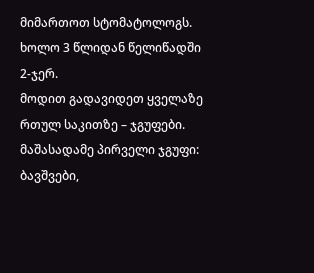მიმართოთ სტომატოლოგს. ხოლო 3 წლიდან წელიწადში 2-ჯერ.
მოდით გადავიდეთ ყველაზე რთულ საკითზე – ჯგუფები.
მაშასადამე პირველი ჯგუფი:
ბავშვები,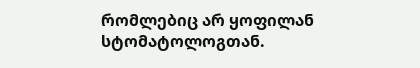რომლებიც არ ყოფილან სტომატოლოგთან.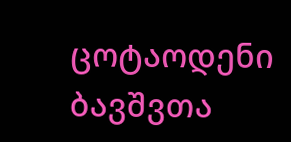ცოტაოდენი ბავშვთა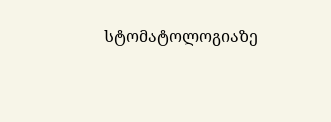სტომატოლოგიაზე